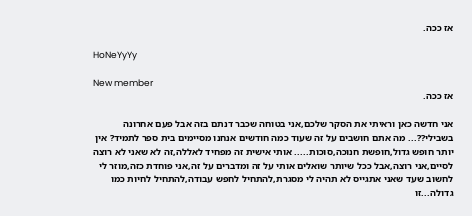אז ככה.

HoNeYyYy

New member
אז ככה.

אני חדשה כאן וראיתי את הסקר שלכם,אני בטוחה שכבר דנתם בזה אבל פעם אחרונה בשבילי??... מה אתם חושבים על זה שעוד כמה חודשים אנחנו מסיימים בית ספר לתמיד? אין יותר חופש גדול,חופשת חנוכה,סוכות..... אותי אישית זה מפחיד לאללה,זה לא שאני לא רוצה לסיים,אני רוצה,אבל ככל שיותר שואלים אותי על זה ומדברים על זה,אני פוחדת כזה,מוזר לי לחשוב שעד שאני אתגייס לא תהיה לי מסגרת,להתחיל לחפש עבודה,להתחיל לחיות כמו גדולה...זו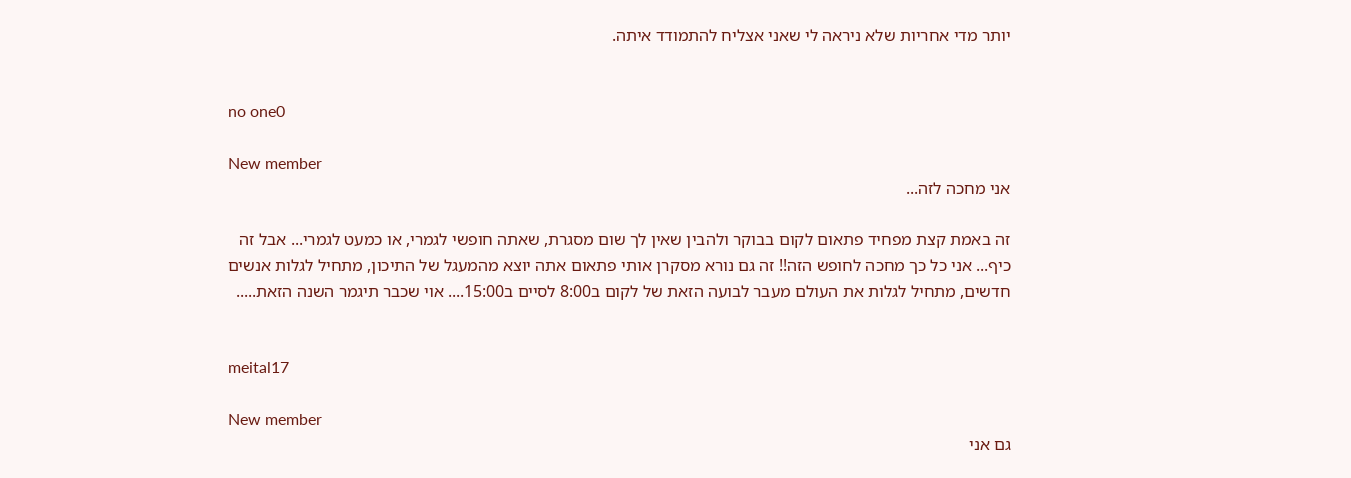יותר מדי אחריות שלא ניראה לי שאני אצליח להתמודד איתה.


no one0

New member
אני מחכה לזה...

זה באמת קצת מפחיד פתאום לקום בבוקר ולהבין שאין לך שום מסגרת, שאתה חופשי לגמרי, או כמעט לגמרי... אבל זה כיף... אני כל כך מחכה לחופש הזה!! זה גם נורא מסקרן אותי פתאום אתה יוצא מהמעגל של התיכון, מתחיל לגלות אנשים חדשים, מתחיל לגלות את העולם מעבר לבועה הזאת של לקום ב8:00 לסיים ב15:00.... אוי שכבר תיגמר השנה הזאת.....


meital17

New member
גם אני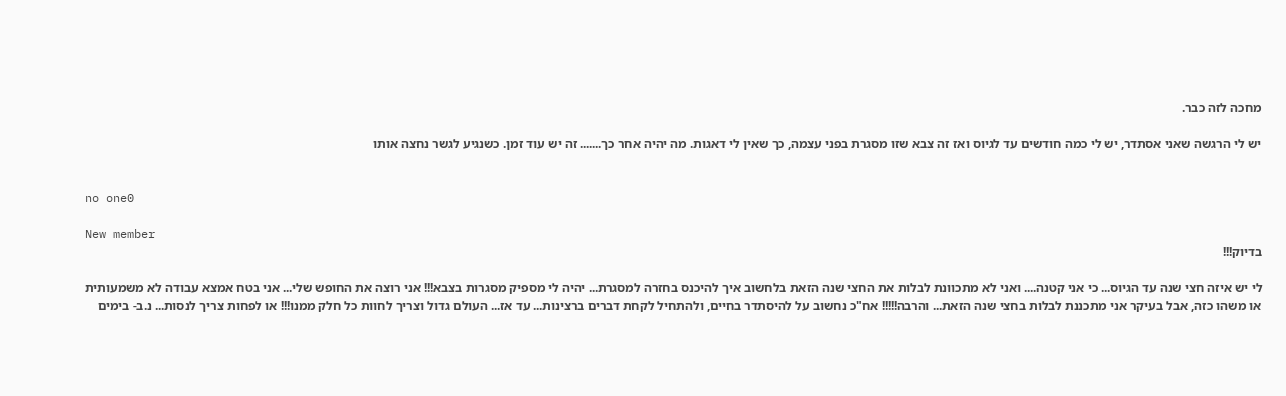מחכה לזה כבר.

יש לי הרגשה שאני אסתדר, יש לי כמה חודשים עד לגיוס ואז זה צבא שזו מסגרת בפני עצמה, כך שאין לי דאגות. מה יהיה אחר כך....... זה יש עוד זמן. כשנגיע לגשר נחצה אותו


no one0

New member
בדיוק!!!

לי יש איזה חצי שנה עד הגיוס... כי אני קטנה.... ואני לא מתכוונת לבלות את החצי שנה הזאת בלחשוב איך להיכנס בחזרה למסגרת... יהיה לי מספיק מסגרות בצבא!!! אני רוצה את החופש שלי... אני בטח אמצא עבודה לא משמעותית או משהו כזה, אבל בעיקר אני מתכננת לבלות בחצי שנה הזאת... והרבה!!!!! אח"כ נחשוב על להיסתדר בחיים, ולהתחיל לקחת דברים ברצינות... עד אז... העולם גדול וצריך לחוות כל חלק ממנו!!! או לפחות צריך לנסות... נ.ב- בימים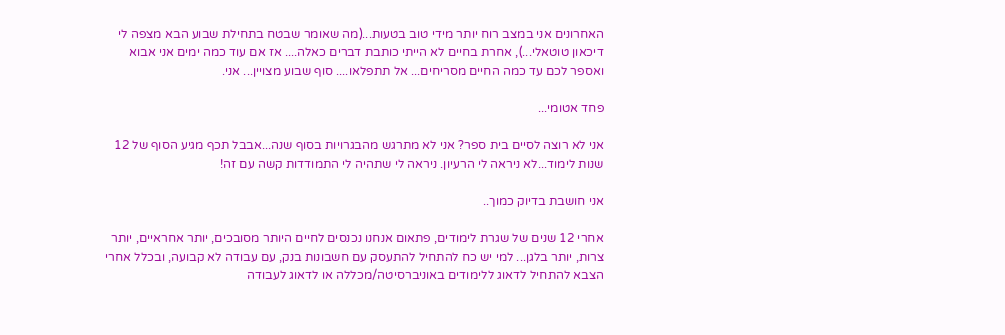האחרונים אני במצב רוח יותר מידי טוב בטעות...(מה שאומר שבטח בתחילת שבוע הבא מצפה לי דיכאון טוטאלי...), אחרת בחיים לא הייתי כותבת דברים כאלה.... אז אם עוד כמה ימים אני אבוא ואספר לכם עד כמה החיים מסריחים... אל תתפלאו.... סוף שבוע מצויין... אני.

פחד אטומי...

אני לא רוצה לסיים בית ספר? אני לא מתרגש מהבגרויות בסוף שנה...אבבל תכף מגיע הסוף של 12 שנות לימוד...לא ניראה לי הרעיון. ניראה לי שתהיה לי התמודדות קשה עם זה!

אני חושבת בדיוק כמוך..

אחרי 12 שנים של שגרת לימודים, פתאום אנחנו נכנסים לחיים היותר מסובכים, יותר אחראיים, יותר צרות, יותר בלגן... למי יש כח להתחיל להתעסק עם חשבונות בנק, עם עבודה לא קבועה, ובכלל אחרי הצבא להתחיל לדאוג ללימודים באוניברסיטה/מכללה או לדאוג לעבודה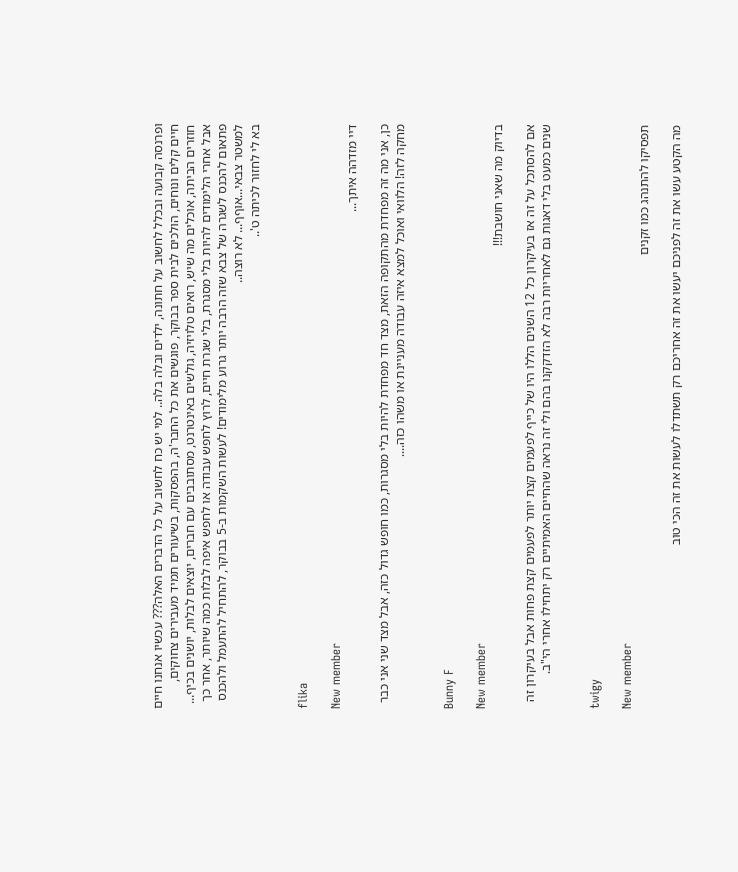ופרנסה קבועה ובכלל לחשוב על חתונה, ילדים ובלה בלה.. למי יש כח לחשוב על כל הדברים האלה??? עכשיו אנחנו חיים חיים קלים ונוחים, הולכים לבית ספר בבוקר, פוגשים את כל החבר'ה, בהפסקות, בשיעורים תמיד מעבירים צחוקים, חוזרים הביתה, אוכלים מה שיש, רואים טלויזיה, גולשים באינטרנט, מסתובבים עם חברים, יוצאים לבלות, יושנים בכיף... אבל אחרי הלימודים להיות בלי מסגרת, בלי שגרת חיים, לרוץ לחפש עבודה או לחפש איפה לבלות כמה שיותר, אחר כך פתאום להכנס לשגרה של צבא שזה הרבה יותר גרוע מלימודים! לעשות השקמות ב-5 בבוקר, להתחיל להתעמל ולהכנס למשטר צבאי...אוףף... לא רוצה..
בא לי לחזור לכיתה ט'..


flika

New member
דיי מזדהה איתך...

כן, אני מה זה מפחדת מהתקופה הזאת, מצד חד מפחדת להיות בלי מסגרות, כמו חופש גדול כזה, אבל מצד שני אני כבר מחקה לזה! הלוואי ואוכל למצא איזה עבודה מעניינת או משהו כזה....


Bunny F

New member
בדיוק מה שאני חושבת!!!

אם להסתכל על זה אז בעיקרון כל 12 השנים הללו היו של כייף לפעמים קצת יותר לפעמים קצת פחות אבל בעיקרון זה שנים כמעט בלי דאגות גם לאחריות רבה לא הזדקקנו בהם ולי זה נראה שהחיים האמיתיים רק יתחילו אחרי הי"ב.


twigy

New member
תפסיקו להתנהג כמו זקנים

מה הקטע עשו את זה לפניכם יעשו את זה אחריכם רק תשתדלו לעשות את זה הכי טוב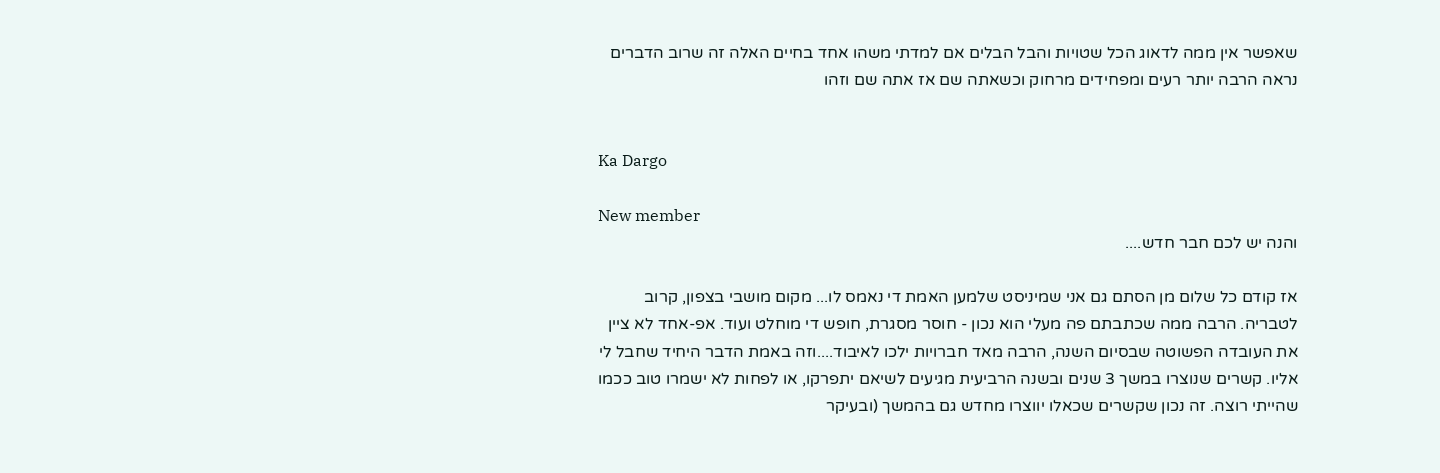שאפשר אין ממה לדאוג הכל שטויות והבל הבלים אם למדתי משהו אחד בחיים האלה זה שרוב הדברים נראה הרבה יותר רעים ומפחידים מרחוק וכשאתה שם אז אתה שם וזהו


Ka Dargo

New member
והנה יש לכם חבר חדש....

אז קודם כל שלום מן הסתם גם אני שמיניסט שלמען האמת די נאמס לו... מקום מושבי בצפון, קרוב לטבריה. הרבה ממה שכתבתם פה מעלי הוא נכון - חוסר מסגרת, חופש די מוחלט ועוד. אפ-אחד לא ציין את העובדה הפשוטה שבסיום השנה, הרבה מאד חברויות ילכו לאיבוד....וזה באמת הדבר היחיד שחבל לי אליו. קשרים שנוצרו במשך 3 שנים ובשנה הרביעית מגיעים לשיאם יתפרקו, או לפחות לא ישמרו טוב ככמו שהייתי רוצה. זה נכון שקשרים שכאלו יווצרו מחדש גם בהמשך (ובעיקר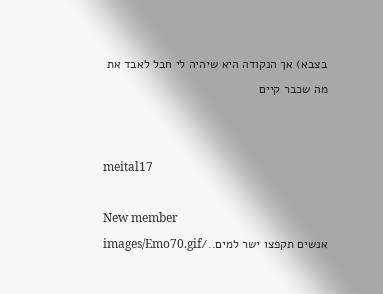בצבא) אך הנקודה היא שיהיה לי חבל לאבד את מה שכבר קיים


meital17

New member
אנשים תקפצו ישר למים../images/Emo70.gif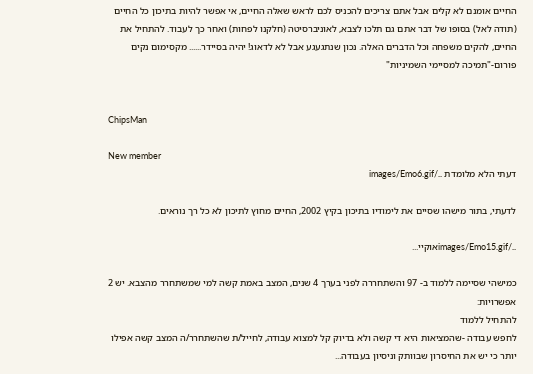החיים אומנם לא קלים אבל אתם צריכים להכניס לכם לראש שאלה החיים, אי אפשר להיות בתיכון כל החיים (תודה לאל) בסופו של דבר אתם גם תלכו לצבא, לאוניברסיטה (חלקנו לפחות) ואחר כך לעבוד. להתחיל את החיים, להקים משפחה וכל הדברים האלה. נכון שנתגעגע אבל לא לדאוג! יהיה בסיידר...... מקסימום נקים פורום-"תמיכה למסיימי השמיניות"


ChipsMan

New member
דעתי הלא מלומדת ../images/Emo6.gif

לדעתי, בתור מישהו שסיים את לימודיו בתיכון בקיץ 2002, החיים מחוץ לתיכון לא כל רך נוראים.

../images/Emo15.gifאוקיי...

כמישהי שסיימה ללמוד ב- 97 והשתחררה לפני בערך 4 שנים, המצב באמת קשה למי שמשתחרר מהצבא. יש 2 אפשרויות:
להתחיל ללמוד
לחפש עבודה -שהמציאות היא די קשה ולא בדיוק קל למצוא עבודה, לחייל/ת שהשתחרר/ה המצב קשה אפילו יותר כי יש את החיסרון שבוותק וניסיון בעבודה...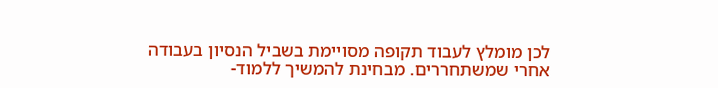לכן מומלץ לעבוד תקופה מסויימת בשביל הנסיון בעבודה אחרי שמשתחררים. מבחינת להמשיך ללמוד-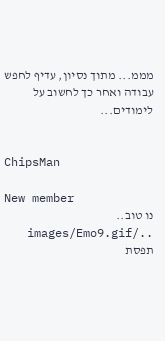מממ... מתוך נסיון, עדיף לחפש עבודה ואחר כך לחשוב על לימודים...


ChipsMan

New member
נו טוב.. ../images/Emo9.gif תפסת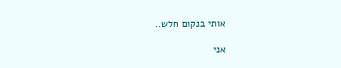אותי בנקום חלש..

אני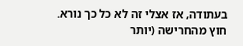בעתודה, אז אצלי זה לא כל כך נורא. חוץ מהחרישה (יותר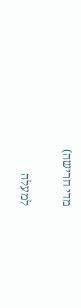מדי חרישה)

למעלה